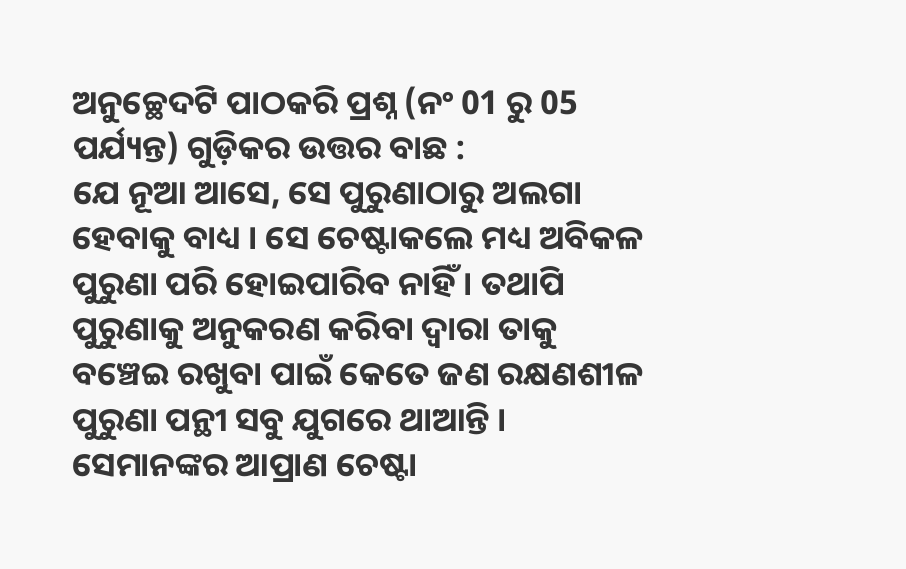ଅନୁଚ୍ଛେଦଟି ପାଠକରି ପ୍ରଶ୍ନ (ନଂ 01 ରୁ 05 ପର୍ଯ୍ୟନ୍ତ) ଗୁଡ଼ିକର ଉତ୍ତର ବାଛ :
ଯେ ନୂଆ ଆସେ, ସେ ପୁରୁଣାଠାରୁ ଅଲଗା ହେବାକୁ ବାଧ୍ୟ । ସେ ଚେଷ୍ଟାକଲେ ମଧ୍ୟ ଅବିକଳ ପୁରୁଣା ପରି ହୋଇପାରିବ ନାହିଁ । ତଥାପି ପୁରୁଣାକୁ ଅନୁକରଣ କରିବା ଦ୍ଵାରା ତାକୁ ବଞ୍ଚେଇ ରଖୁବା ପାଇଁ କେତେ ଜଣ ରକ୍ଷଣଶୀଳ ପୁରୁଣା ପନ୍ଥୀ ସବୁ ଯୁଗରେ ଥାଆନ୍ତି । ସେମାନଙ୍କର ଆପ୍ରାଣ ଚେଷ୍ଟା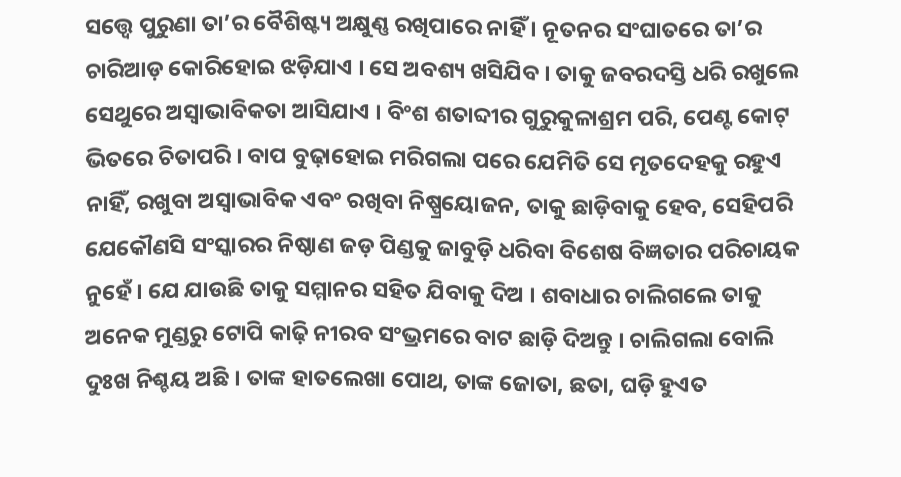ସତ୍ତ୍ଵେ ପୁରୁଣା ତା’ର ବୈଶିଷ୍ଟ୍ୟ ଅକ୍ଷୁଣ୍ଣ ରଖିପାରେ ନାହିଁ । ନୂତନର ସଂଘାତରେ ତା’ର ଚାରିଆଡ଼ କୋରିହୋଇ ଝଡ଼ିଯାଏ । ସେ ଅବଶ୍ୟ ଖସିଯିବ । ତାକୁ ଜବରଦସ୍ତି ଧରି ରଖୁଲେ ସେଥୁରେ ଅସ୍ଵାଭାବିକତା ଆସିଯାଏ । ବିଂଶ ଶତାବ୍ଦୀର ଗୁରୁକୁଳାଶ୍ରମ ପରି, ପେଣ୍ଟ କୋଟ୍ ଭିତରେ ଚିତାପରି । ବାପ ବୁଢ଼ାହୋଇ ମରିଗଲା ପରେ ଯେମିତି ସେ ମୃତଦେହକୁ ରହୁଏ ନାହିଁ, ରଖୁବା ଅସ୍ଵାଭାବିକ ଏବଂ ରଖିବା ନିଷ୍ପ୍ରୟୋଜନ, ତାକୁ ଛାଡ଼ିବାକୁ ହେବ, ସେହିପରି ଯେକୌଣସି ସଂସ୍କାରର ନିଷ୍ଠାଣ ଜଡ଼ ପିଣ୍ଡକୁ ଜାବୁଡ଼ି ଧରିବା ବିଶେଷ ବିଜ୍ଞତାର ପରିଚାୟକ ନୁହେଁ । ଯେ ଯାଉଛି ତାକୁ ସମ୍ମାନର ସହିତ ଯିବାକୁ ଦିଅ । ଶବାଧାର ଚାଲିଗଲେ ତାକୁ ଅନେକ ମୁଣ୍ଡରୁ ଟୋପି କାଢ଼ି ନୀରବ ସଂଭ୍ରମରେ ବାଟ ଛାଡ଼ି ଦିଅନ୍ତୁ । ଚାଲିଗଲା ବୋଲି ଦୁଃଖ ନିଶ୍ଚୟ ଅଛି । ତାଙ୍କ ହାତଲେଖା ପୋଥ, ତାଙ୍କ ଜୋତା, ଛତା, ଘଡ଼ି ହୁଏତ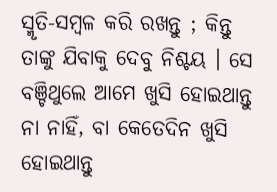ସ୍ମୃତି-ସମ୍ବଳ କରି ରଖନ୍ତୁ ; କିନ୍ତୁ ତାଙ୍କୁ ଯିବାକୁ ଦେବୁ ନିଶ୍ଚୟ । ସେ ବଞ୍ଚିଥୁଲେ ଆମେ ଖୁସି ହୋଇଥାନ୍ତୁ ନା ନାହିଁ, ବା କେତେଦିନ ଖୁସି ହୋଇଥାନ୍ତୁ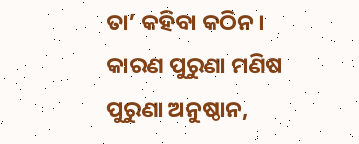ତା’ କହିବା କଠିନ । କାରଣ ପୁରୁଣା ମଣିଷ ପୁରୁଣା ଅନୁଷ୍ଠାନ,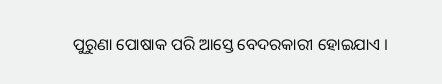ପୁରୁଣା ପୋଷାକ ପରି ଆସ୍ତେ ବେଦରକାରୀ ହୋଇଯାଏ ।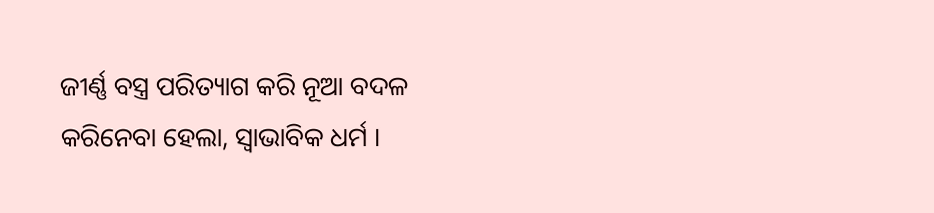ଜୀର୍ଣ୍ଣ ବସ୍ତ୍ର ପରିତ୍ୟାଗ କରି ନୂଆ ବଦଳ କରିନେବା ହେଲା, ସ୍ଵାଭାବିକ ଧର୍ମ ।